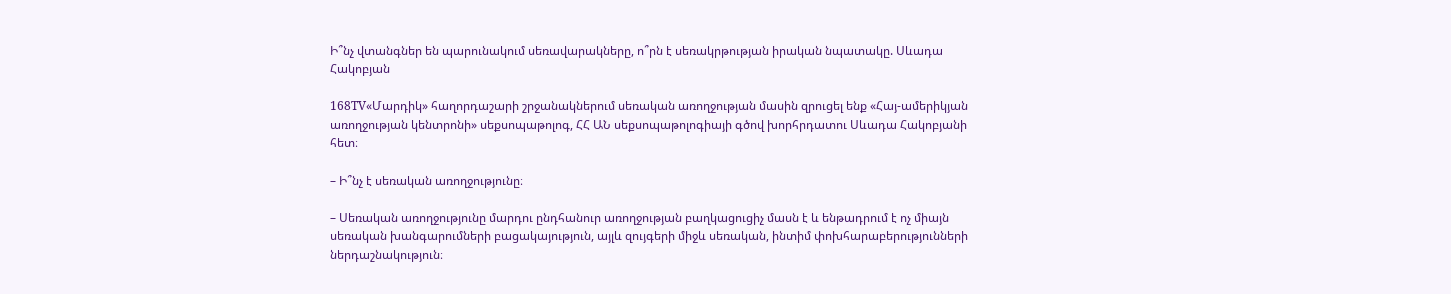Ի՞նչ վտանգներ են պարունակում սեռավարակները, ո՞րն է սեռակրթության իրական նպատակը. Սևադա Հակոբյան

168TV«Մարդիկ» հաղորդաշարի շրջանակներում սեռական առողջության մասին զրուցել ենք «Հայ-ամերիկյան առողջության կենտրոնի» սեքսոպաթոլոգ, ՀՀ ԱՆ սեքսոպաթոլոգիայի գծով խորհրդատու Սևադա Հակոբյանի հետ։

– Ի՞նչ է սեռական առողջությունը։

– Սեռական առողջությունը մարդու ընդհանուր առողջության բաղկացուցիչ մասն է և ենթադրում է ոչ միայն սեռական խանգարումների բացակայություն, այլև զույգերի միջև սեռական, ինտիմ փոխհարաբերությունների ներդաշնակություն։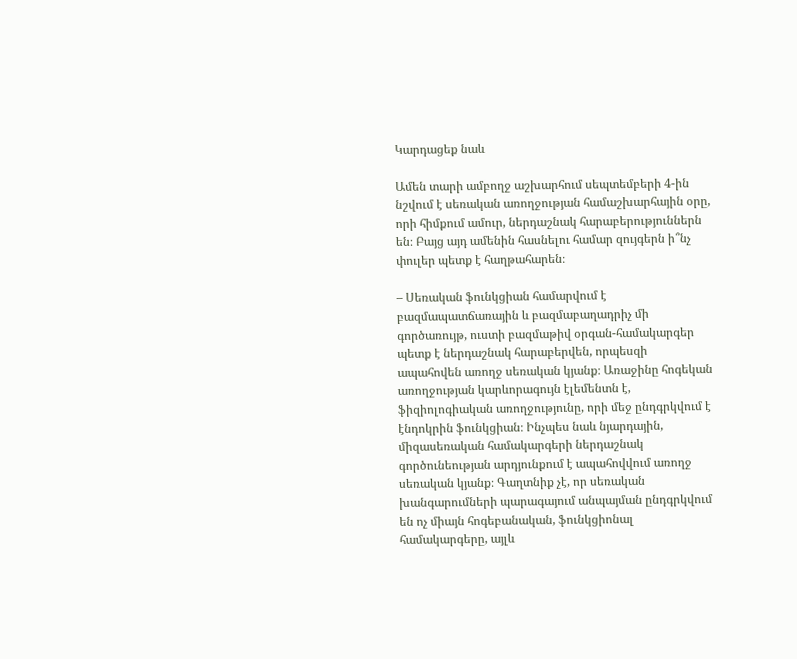Կարդացեք նաև

Ամեն տարի ամբողջ աշխարհում սեպտեմբերի 4-ին նշվում է սեռական առողջության համաշխարհային օրը, որի հիմքում ամուր, ներդաշնակ հարաբերություններն են։ Բայց այդ ամենին հասնելու համար զույգերն ի՞նչ փուլեր պետք է հաղթահարեն։

– Սեռական ֆունկցիան համարվում է բազմապատճառային և բազմաբաղադրիչ մի գործառույթ, ուստի բազմաթիվ օրգան-համակարգեր պետք է ներդաշնակ հարաբերվեն, որպեսզի ապահովեն առողջ սեռական կյանք։ Առաջինը հոգեկան առողջության կարևորագույն էլեմենտն է, ֆիզիոլոգիական առողջությունը, որի մեջ ընդգրկվում է էնդոկրին ֆունկցիան։ Ինչպես նաև նյարդային, միզասեռական համակարգերի ներդաշնակ գործունեության արդյունքում է ապահովվում առողջ սեռական կյանք։ Գաղտնիք չէ, որ սեռական խանգարումների պարագայում անպայման ընդգրկվում են ոչ միայն հոգեբանական, ֆունկցիոնալ համակարգերը, այլև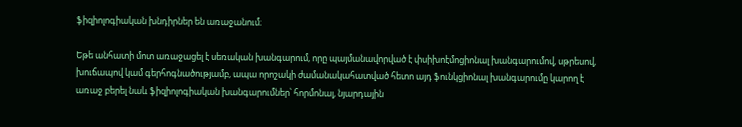ֆիզիոլոգիական խնդիրներ են առաջանում։

Եթե անհատի մոտ առաջացել է սեռական խանգարում, որը պայմանավորված է փսիխոէմոցիոնալ խանգարումով, սթրեսով, խուճապով կամ գերհոգնածությամբ, ապա որոշակի ժամանակահատված հետո այդ ֆունկցիոնալ խանգարումը կարող է առաջ բերել նաև ֆիզիոլոգիական խանգարումներ՝ հորմոնալ, նյարդային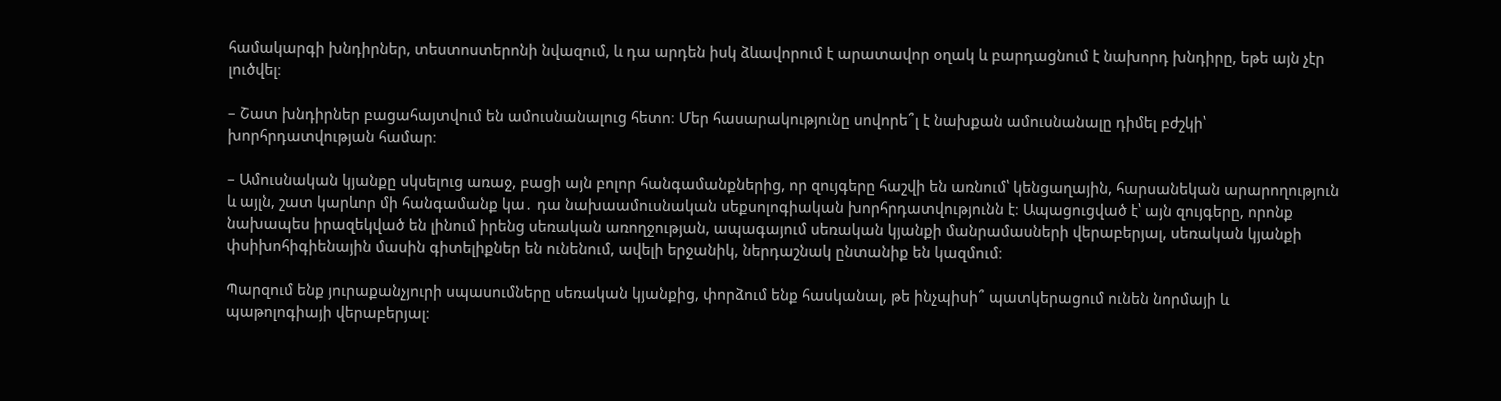համակարգի խնդիրներ, տեստոստերոնի նվազում, և դա արդեն իսկ ձևավորում է արատավոր օղակ և բարդացնում է նախորդ խնդիրը, եթե այն չէր լուծվել։

– Շատ խնդիրներ բացահայտվում են ամուսնանալուց հետո։ Մեր հասարակությունը սովորե՞լ է նախքան ամուսնանալը դիմել բժշկի՝ խորհրդատվության համար։

– Ամուսնական կյանքը սկսելուց առաջ, բացի այն բոլոր հանգամանքներից, որ զույգերը հաշվի են առնում՝ կենցաղային, հարսանեկան արարողություն և այլն, շատ կարևոր մի հանգամանք կա․ դա նախաամուսնական սեքսոլոգիական խորհրդատվությունն է։ Ապացուցված է՝ այն զույգերը, որոնք նախապես իրազեկված են լինում իրենց սեռական առողջության, ապագայում սեռական կյանքի մանրամասների վերաբերյալ, սեռական կյանքի փսիխոհիգիենային մասին գիտելիքներ են ունենում, ավելի երջանիկ, ներդաշնակ ընտանիք են կազմում։

Պարզում ենք յուրաքանչյուրի սպասումները սեռական կյանքից, փորձում ենք հասկանալ, թե ինչպիսի՞ պատկերացում ունեն նորմայի և պաթոլոգիայի վերաբերյալ։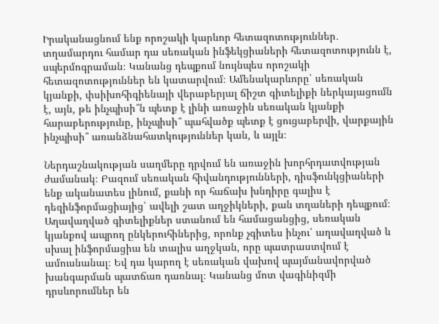Իրականացնում ենք որոշակի կարևոր հետազոտություններ․ տղամարդու համար դա սեռական ինֆեկցիաների հետազոտությունն է, սպերմոգրաման։ Կանանց դեպքում նույնպես որոշակի հետազոտություններ են կատարվում։ Ամենակարևորը՝ սեռական կյանքի, փսիխոհիգիենայի վերաբերյալ ճիշտ գիտելիքի ներկայացումն է, այն, թե ինչպիսի՞ն պետք է լինի առաջին սեռական կյանքի հարաբերությունը, ինչպիսի՞ պահվածք պետք է ցուցաբերվի, վարքային ինչպիսի՞ առանձնահատկություններ կան, և այլն։

Ներդաշնակության սաղմերը դրվում են առաջին խորհրդատվության ժամանակ։ Բազում սեռական հիվանդությունների, դիսֆունկցիաների ենք ականատես լինում, քանի որ հաճախ խնդիրը գալիս է դեզինֆորմացիայից՝ ավելի շատ աղջիկների, քան տղաների դեպքում։ Աղավաղված գիտելիքներ ստանում են համացանցից, սեռական կյանքով ապրող ընկերուհիներից, որոնք չգիտես ինչու՝ աղավաղված և սխալ ինֆորմացիա են տալիս աղջկան, որը պատրաստվում է ամուսնանալ։ Եվ դա կարող է սեռական վախով պայմանավորված խանգարման պատճառ դառնալ։ Կանանց մոտ վագինիզմի դրսևորումներ են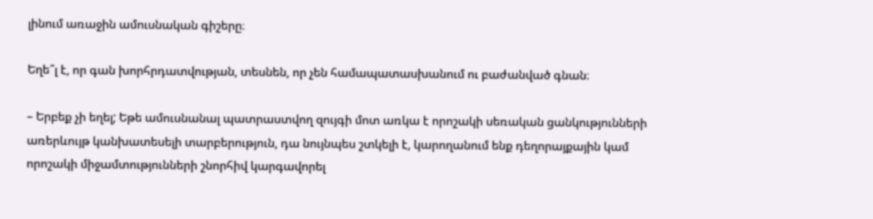լինում առաջին ամուսնական գիշերը։

Եղե՞լ է, որ գան խորհրդատվության, տեսնեն, որ չեն համապատասխանում ու բաժանված գնան։

– Երբեք չի եղել; Եթե ամուսնանալ պատրաստվող զույգի մոտ առկա է որոշակի սեռական ցանկությունների առերևույթ կանխատեսելի տարբերություն, դա նույնպես շտկելի է, կարողանում ենք դեղորայքային կամ որոշակի միջամտությունների շնորհիվ կարգավորել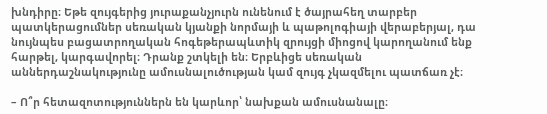խնդիրը։ Եթե զույգերից յուրաքանչյուրն ունենում է ծայրահեղ տարբեր պատկերացումներ սեռական կյանքի նորմայի և պաթոլոգիայի վերաբերյալ, դա նույնպես բացատրողական հոգեթերապևտիկ զրույցի միոցով կարողանում ենք հարթել, կարգավորել։ Դրանք շտկելի են։ Երբևիցե սեռական աններդաշնակությունը ամուսնալուծության կամ զույգ չկազմելու պատճառ չէ։

– Ո՞ր հետազոտություններն են կարևոր՝ նախքան ամուսնանալը։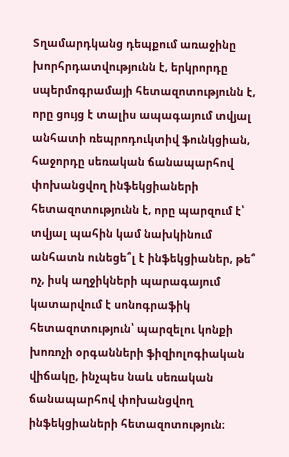Տղամարդկանց դեպքում առաջինը խորհրդատվությունն է, երկրորդը սպերմոգրամայի հետազոտությունն է, որը ցույց է տալիս ապագայում տվյալ անհատի ռեպրոդուկտիվ ֆունկցիան, հաջորդը սեռական ճանապարհով փոխանցվող ինֆեկցիաների հետազոտությունն է, որը պարզում է՝ տվյալ պահին կամ նախկինում անհատն ունեցե՞լ է ինֆեկցիաներ, թե՞ ոչ, իսկ աղջիկների պարագայում կատարվում է սոնոգրաֆիկ հետազոտություն՝ պարզելու կոնքի խոռոչի օրգանների ֆիզիոլոգիական վիճակը, ինչպես նաև սեռական ճանապարհով փոխանցվող ինֆեկցիաների հետազոտություն։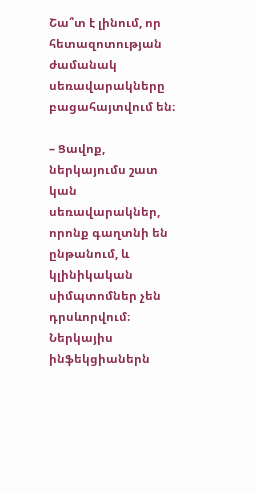Շա՞տ է լինում, որ հետազոտության ժամանակ սեռավարակները բացահայտվում են։

– Ցավոք, ներկայումս շատ կան սեռավարակներ, որոնք գաղտնի են ընթանում, և կլինիկական սիմպտոմներ չեն դրսևորվում։ Ներկայիս ինֆեկցիաներն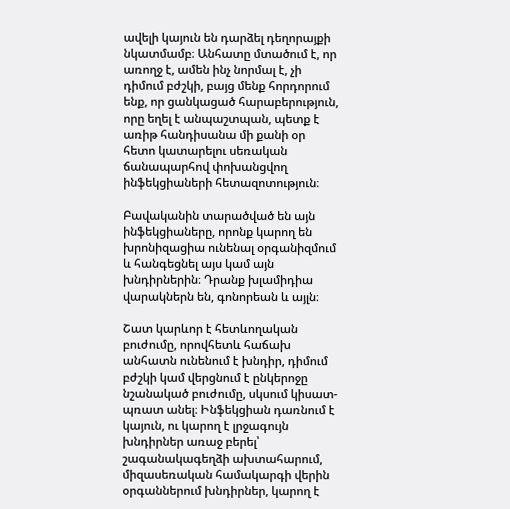ավելի կայուն են դարձել դեղորայքի նկատմամբ։ Անհատը մտածում է, որ առողջ է, ամեն ինչ նորմալ է, չի դիմում բժշկի, բայց մենք հորդորում ենք, որ ցանկացած հարաբերություն, որը եղել է անպաշտպան, պետք է առիթ հանդիսանա մի քանի օր հետո կատարելու սեռական ճանապարհով փոխանցվող ինֆեկցիաների հետազոտություն։

Բավականին տարածված են այն ինֆեկցիաները, որոնք կարող են խրոնիզացիա ունենալ օրգանիզմում և հանգեցնել այս կամ այն խնդիրներին։ Դրանք խլամիդիա վարակներն են, գոնորեան և այլն։

Շատ կարևոր է հետևողական բուժումը, որովհետև հաճախ անհատն ունենում է խնդիր, դիմում բժշկի կամ վերցնում է ընկերոջը նշանակած բուժումը, սկսում կիսատ-պռատ անել։ Ինֆեկցիան դառնում է կայուն, ու կարող է լրջագույն խնդիրներ առաջ բերել՝ շագանակագեղձի ախտահարում, միզասեռական համակարգի վերին օրգաններում խնդիրներ, կարող է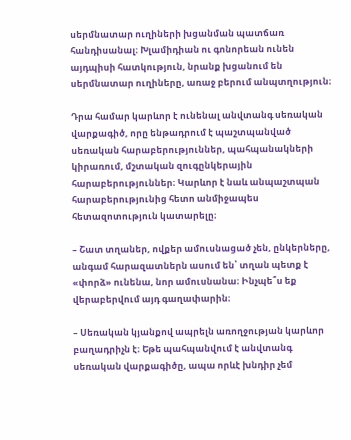սերմնատար ուղիների խցանման պատճառ հանդիսանալ։ Խլամիդիան ու գոնորեան ունեն այդպիսի հատկություն, նրանք խցանում են սերմնատար ուղիները, առաջ բերում անպտղություն։

Դրա համար կարևոր է ունենալ անվտանգ սեռական վարքագիծ, որը ենթադրում է պաշտպանված սեռական հարաբերություններ, պահպանակների կիրառում, մշտական զուգընկերային հարաբերություններ։ Կարևոր է նաև անպաշտպան հարաբերությունից հետո անմիջապես հետազոտություն կատարելը։

– Շատ տղաներ, ովքեր ամուսնացած չեն, ընկերները, անգամ հարազատներն ասում են՝ տղան պետք է «փորձ» ունենա, նոր ամուսնանա։ Ինչպե՞ս եք վերաբերվում այդ գաղափարին։

– Սեռական կյանքով ապրելն առողջության կարևոր բաղադրիչն է։ Եթե պահպանվում է անվտանգ սեռական վարքագիծը, ապա որևէ խնդիր չեմ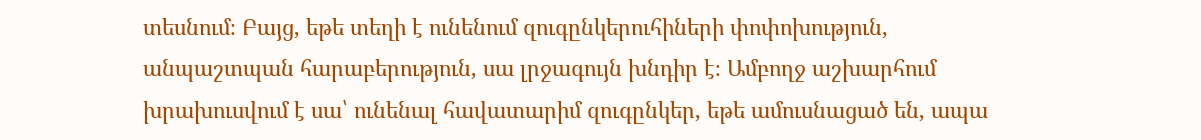տեսնում։ Բայց, եթե տեղի է ունենում զուգընկերուհիների փոփոխություն, անպաշտպան հարաբերություն, սա լրջագույն խնդիր է։ Ամբողջ աշխարհում խրախուսվում է սա՝ ունենալ հավատարիմ զուգընկեր, եթե ամուսնացած են, ապա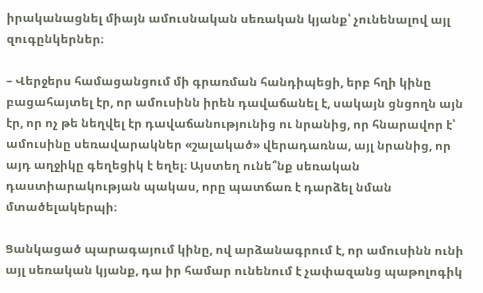իրականացնել միայն ամուսնական սեռական կյանք՝ չունենալով այլ զուգընկերներ։

– Վերջերս համացանցում մի գրառման հանդիպեցի, երբ հղի կինը բացահայտել էր, որ ամուսինն իրեն դավաճանել է, սակայն ցնցողն այն էր, որ ոչ թե նեղվել էր դավաճանությունից ու նրանից, որ հնարավոր է՝ ամուսինը սեռավարակներ «շալակած» վերադառնա, այլ նրանից, որ այդ աղջիկը գեղեցիկ է եղել։ Այստեղ ունե՞նք սեռական դաստիարակության պակաս, որը պատճառ է դարձել նման մտածելակերպի։

Ցանկացած պարագայում կինը, ով արձանագրում է, որ ամուսինն ունի այլ սեռական կյանք, դա իր համար ունենում է չափազանց պաթոլոգիկ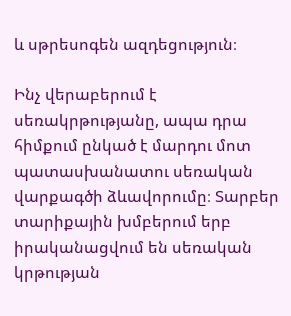և սթրեսոգեն ազդեցություն։

Ինչ վերաբերում է սեռակրթությանը, ապա դրա հիմքում ընկած է մարդու մոտ պատասխանատու սեռական վարքագծի ձևավորումը։ Տարբեր տարիքային խմբերում երբ իրականացվում են սեռական կրթության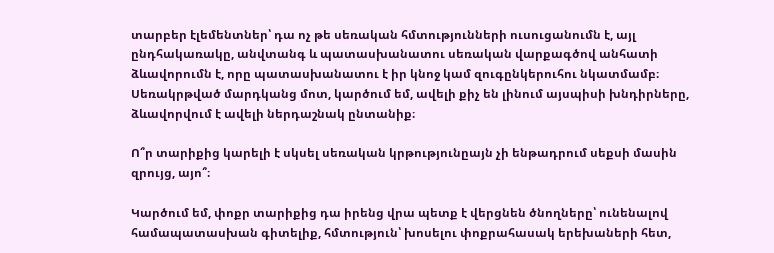տարբեր էլեմենտներ՝ դա ոչ թե սեռական հմտությունների ուսուցանումն է, այլ ընդհակառակը, անվտանգ և պատասխանատու սեռական վարքագծով անհատի ձևավորումն է, որը պատասխանատու է իր կնոջ կամ զուգընկերուհու նկատմամբ։ Սեռակրթված մարդկանց մոտ, կարծում եմ, ավելի քիչ են լինում այսպիսի խնդիրները, ձևավորվում է ավելի ներդաշնակ ընտանիք։

Ո՞ր տարիքից կարելի է սկսել սեռական կրթությունըայն չի ենթադրում սեքսի մասին զրույց, այո՞։

Կարծում եմ, փոքր տարիքից դա իրենց վրա պետք է վերցնեն ծնողները՝ ունենալով համապատասխան գիտելիք, հմտություն՝ խոսելու փոքրահասակ երեխաների հետ,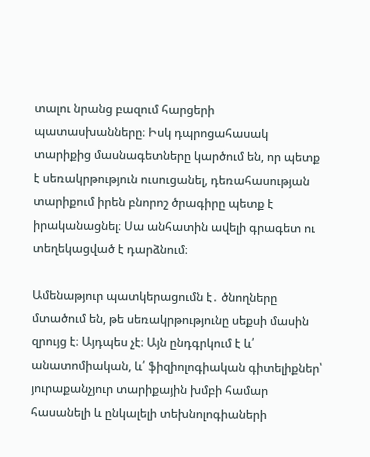տալու նրանց բազում հարցերի պատասխանները։ Իսկ դպրոցահասակ տարիքից մասնագետները կարծում են, որ պետք է սեռակրթություն ուսուցանել, դեռահասության տարիքում իրեն բնորոշ ծրագիրը պետք է իրականացնել։ Սա անհատին ավելի գրագետ ու տեղեկացված է դարձնում։

Ամենաթյուր պատկերացումն է․ ծնողները մտածում են, թե սեռակրթությունը սեքսի մասին զրույց է։ Այդպես չէ։ Այն ընդգրկում է և՛ անատոմիական, և՛ ֆիզիոլոգիական գիտելիքներ՝ յուրաքանչյուր տարիքային խմբի համար հասանելի և ընկալելի տեխնոլոգիաների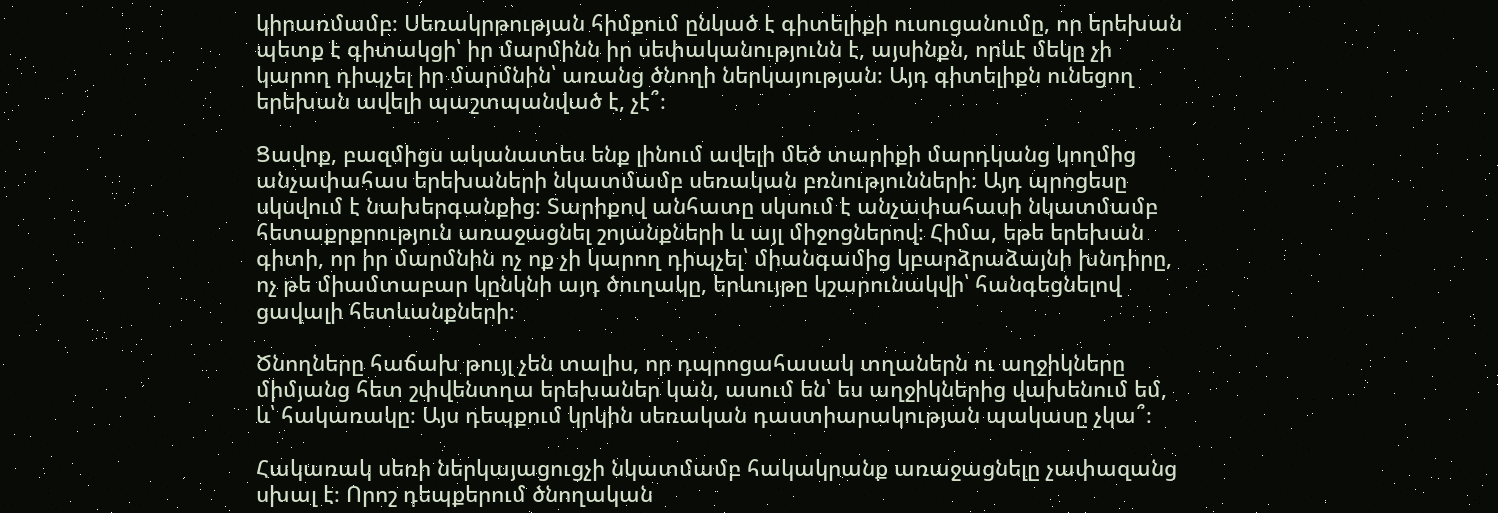կիրառմամբ։ Սեռակրթության հիմքում ընկած է գիտելիքի ուսուցանումը, որ երեխան պետք է գիտակցի՝ իր մարմինն իր սեփականությունն է, այսինքն, որևէ մեկը չի կարող դիպչել իր մարմնին՝ առանց ծնողի ներկայության։ Այդ գիտելիքն ունեցող երեխան ավելի պաշտպանված է, չէ՞։

Ցավոք, բազմիցս ականատես ենք լինում ավելի մեծ տարիքի մարդկանց կողմից անչափահաս երեխաների նկատմամբ սեռական բռնությունների։ Այդ պրոցեսը սկսվում է նախերգանքից։ Տարիքով անհատը սկսում է անչափահասի նկատմամբ հետաքրքրություն առաջացնել շոյանքների և այլ միջոցներով։ Հիմա, եթե երեխան գիտի, որ իր մարմնին ոչ ոք չի կարող դիպչել՝ միանգամից կբարձրաձայնի խնդիրը, ոչ թե միամտաբար կընկնի այդ ծուղակը, երևույթը կշարունակվի՝ հանգեցնելով ցավալի հետևանքների։

Ծնողները հաճախ թույլ չեն տալիս, որ դպրոցահասակ տղաներն ու աղջիկները միմյանց հետ շփվենտղա երեխաներ կան, ասում են՝ ես աղջիկներից վախենում եմ, և՝ հակառակը։ Այս դեպքում կրկին սեռական դաստիարակության պակասը չկա՞։

Հակառակ սեռի ներկայացուցչի նկատմամբ հակակրանք առաջացնելը չափազանց սխալ է։ Որոշ դեպքերում ծնողական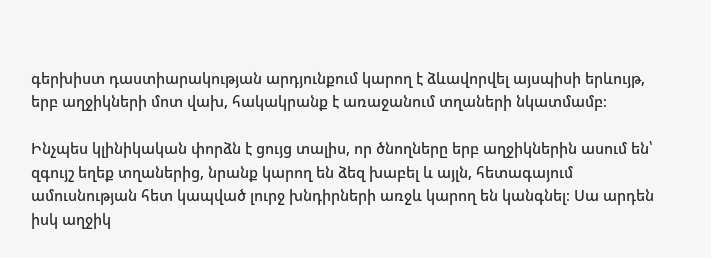գերխիստ դաստիարակության արդյունքում կարող է ձևավորվել այսպիսի երևույթ, երբ աղջիկների մոտ վախ, հակակրանք է առաջանում տղաների նկատմամբ։

Ինչպես կլինիկական փորձն է ցույց տալիս, որ ծնողները երբ աղջիկներին ասում են՝ զգույշ եղեք տղաներից, նրանք կարող են ձեզ խաբել և այլն, հետագայում ամուսնության հետ կապված լուրջ խնդիրների առջև կարող են կանգնել։ Սա արդեն իսկ աղջիկ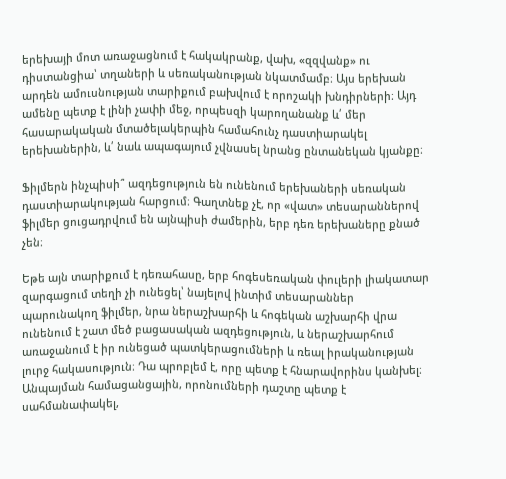երեխայի մոտ առաջացնում է հակակրանք, վախ, «զզվանք» ու դիստանցիա՝ տղաների և սեռականության նկատմամբ։ Այս երեխան արդեն ամուսնության տարիքում բախվում է որոշակի խնդիրների։ Այդ ամենը պետք է լինի չափի մեջ, որպեսզի կարողանանք և՛ մեր հասարակական մտածելակերպին համահունչ դաստիարակել երեխաներին, և՛ նաև ապագայում չվնասել նրանց ընտանեկան կյանքը։

Ֆիլմերն ինչպիսի՞ ազդեցություն են ունենում երեխաների սեռական դաստիարակության հարցում։ Գաղտնեք չէ, որ «վատ» տեսարաններով ֆիլմեր ցուցադրվում են այնպիսի ժամերին, երբ դեռ երեխաները քնած չեն։

Եթե այն տարիքում է դեռահասը, երբ հոգեսեռական փուլերի լիակատար զարգացում տեղի չի ունեցել՝ նայելով ինտիմ տեսարաններ պարունակող ֆիլմեր, նրա ներաշխարհի և հոգեկան աշխարհի վրա ունենում է շատ մեծ բացասական ազդեցություն, և ներաշխարհում առաջանում է իր ունեցած պատկերացումների և ռեալ իրականության լուրջ հակասություն։ Դա պրոբլեմ է, որը պետք է հնարավորինս կանխել։ Անպայման համացանցային, որոնումների դաշտը պետք է սահմանափակել,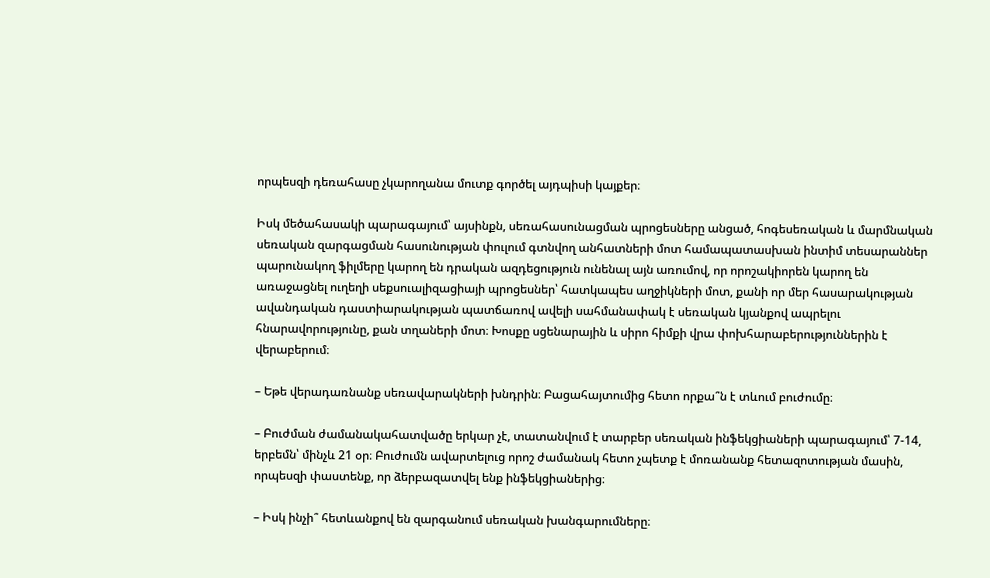որպեսզի դեռահասը չկարողանա մուտք գործել այդպիսի կայքեր։

Իսկ մեծահասակի պարագայում՝ այսինքն, սեռահասունացման պրոցեսները անցած, հոգեսեռական և մարմնական սեռական զարգացման հասունության փուլում գտնվող անհատների մոտ համապատասխան ինտիմ տեսարաններ պարունակող ֆիլմերը կարող են դրական ազդեցություն ունենալ այն առումով, որ որոշակիորեն կարող են առաջացնել ուղեղի սեքսուալիզացիայի պրոցեսներ՝ հատկապես աղջիկների մոտ, քանի որ մեր հասարակության ավանդական դաստիարակության պատճառով ավելի սահմանափակ է սեռական կյանքով ապրելու հնարավորությունը, քան տղաների մոտ։ Խոսքը սցենարային և սիրո հիմքի վրա փոխհարաբերություններին է վերաբերում։

– Եթե վերադառնանք սեռավարակների խնդրին։ Բացահայտումից հետո որքա՞ն է տևում բուժումը։

– Բուժման ժամանակահատվածը երկար չէ, տատանվում է տարբեր սեռական ինֆեկցիաների պարագայում՝ 7-14, երբեմն՝ մինչև 21 օր։ Բուժումն ավարտելուց որոշ ժամանակ հետո չպետք է մոռանանք հետազոտության մասին, որպեսզի փաստենք, որ ձերբազատվել ենք ինֆեկցիաներից։

– Իսկ ինչի՞ հետևանքով են զարգանում սեռական խանգարումները։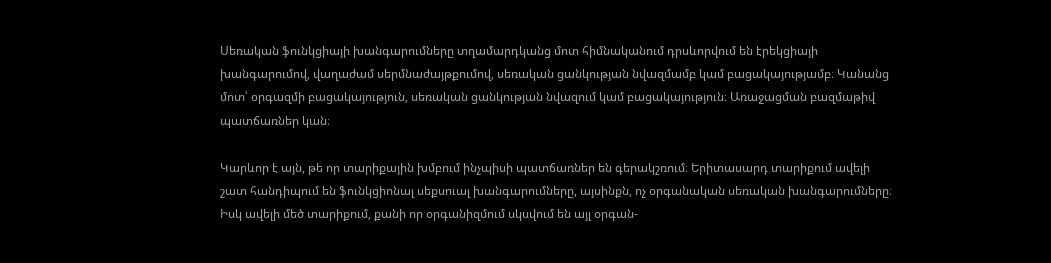Սեռական ֆունկցիայի խանգարումները տղամարդկանց մոտ հիմնականում դրսևորվում են էրեկցիայի խանգարումով, վաղաժամ սերմնաժայթքումով, սեռական ցանկության նվազմամբ կամ բացակայությամբ։ Կանանց մոտ՝ օրգազմի բացակայություն, սեռական ցանկության նվազում կամ բացակայություն։ Առաջացման բազմաթիվ պատճառներ կան։

Կարևոր է այն, թե որ տարիքային խմբում ինչպիսի պատճառներ են գերակշռում։ Երիտասարդ տարիքում ավելի շատ հանդիպում են ֆունկցիոնալ սեքսուալ խանգարումները, այսինքն, ոչ օրգանական սեռական խանգարումները։ Իսկ ավելի մեծ տարիքում, քանի որ օրգանիզմում սկսվում են այլ օրգան-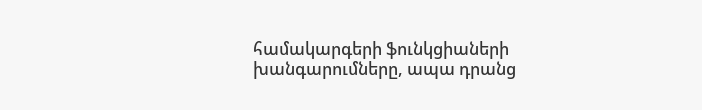համակարգերի ֆունկցիաների խանգարումները, ապա դրանց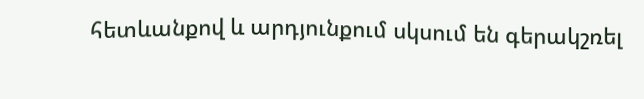հետևանքով և արդյունքում սկսում են գերակշռել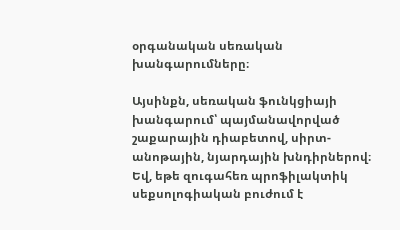օրգանական սեռական խանգարումները։

Այսինքն, սեռական ֆունկցիայի խանգարում՝ պայմանավորված շաքարային դիաբետով, սիրտ-անոթային, նյարդային խնդիրներով։ Եվ, եթե զուգահեռ պրոֆիլակտիկ սեքսոլոգիական բուժում է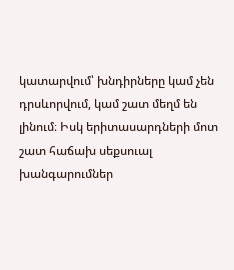կատարվում՝ խնդիրները կամ չեն դրսևորվում, կամ շատ մեղմ են լինում։ Իսկ երիտասարդների մոտ շատ հաճախ սեքսուալ խանգարումներ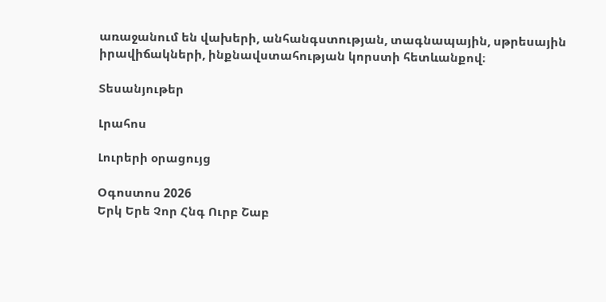առաջանում են վախերի, անհանգստության, տագնապային, սթրեսային իրավիճակների, ինքնավստահության կորստի հետևանքով։

Տեսանյութեր

Լրահոս

Լուրերի օրացույց

Օգոստոս 2026
Երկ Երե Չոր Հնգ Ուրբ Շաբ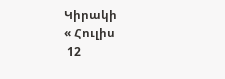Կիրակի
« Հուլիս
 12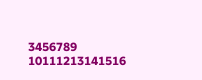3456789
10111213141516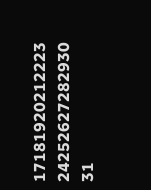17181920212223
24252627282930
31